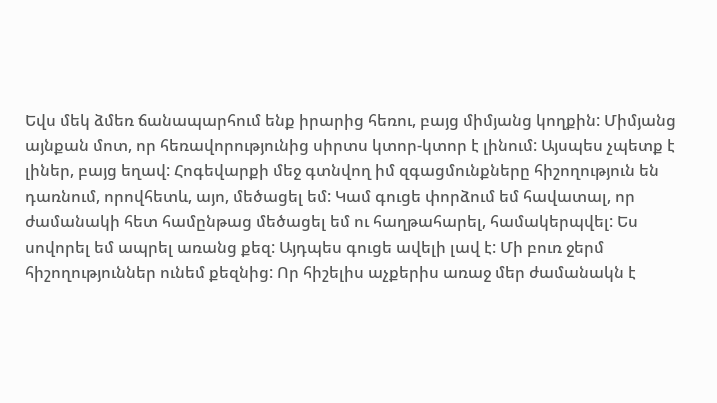Եվս մեկ ձմեռ ճանապարհում ենք իրարից հեռու, բայց միմյանց կողքին: Միմյանց այնքան մոտ, որ հեռավորությունից սիրտս կտոր-կտոր է լինում: Այսպես չպետք է լիներ, բայց եղավ: Հոգեվարքի մեջ գտնվող իմ զգացմունքները հիշողություն են դառնում, որովհետև, այո, մեծացել եմ: Կամ գուցե փորձում եմ հավատալ, որ ժամանակի հետ համընթաց մեծացել եմ ու հաղթահարել, համակերպվել: Ես սովորել եմ ապրել առանց քեզ: Այդպես գուցե ավելի լավ է: Մի բուռ ջերմ հիշողություններ ունեմ քեզնից: Որ հիշելիս աչքերիս առաջ մեր ժամանակն է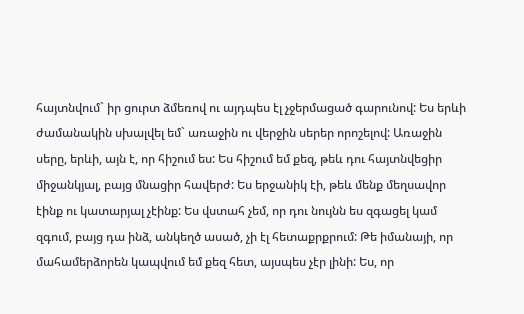հայտնվում` իր ցուրտ ձմեռով ու այդպես էլ չջերմացած գարունով: Ես երևի ժամանակին սխալվել եմ` առաջին ու վերջին սերեր որոշելով: Առաջին սերը, երևի, այն է, որ հիշում ես: Ես հիշում եմ քեզ, թեև դու հայտնվեցիր միջանկյալ, բայց մնացիր հավերժ: Ես երջանիկ էի, թեև մենք մեղսավոր էինք ու կատարյալ չէինք: Ես վստահ չեմ, որ դու նույնն ես զգացել կամ զգում, բայց դա ինձ, անկեղծ ասած, չի էլ հետաքրքրում: Թե իմանայի, որ մահամերձորեն կապվում եմ քեզ հետ, այսպես չէր լինի: Ես, որ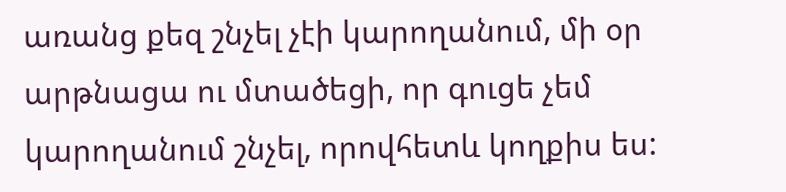առանց քեզ շնչել չէի կարողանում, մի օր արթնացա ու մտածեցի, որ գուցե չեմ կարողանում շնչել, որովհետև կողքիս ես: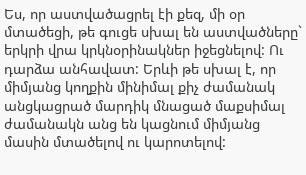Ես, որ աստվածացրել էի քեզ, մի օր մտածեցի, թե գուցե սխալ են աստվածները` երկրի վրա կրկնօրինակներ իջեցնելով: Ու դարձա անհավատ: Երևի թե սխալ է, որ միմյանց կողքին մինիմալ քիչ ժամանակ անցկացրած մարդիկ մնացած մաքսիմալ ժամանակն անց են կացնում միմյանց մասին մտածելով ու կարոտելով: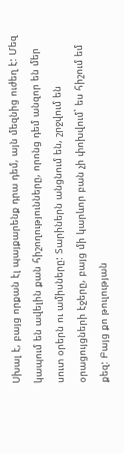Սխալ է, բայց որքան էլ պայքարենք դրա դեմ, այն մեզնից ուժեղ է: Մեզ կապում են ավելին քան հիշողությունները, որոնց դեմ անզոր են մեր սուտ օրերն ու ամիսները: Տարիներն անցնում են, շրջվում են օրացույցների էջերը, բայց մի կարևոր բան չի փոխվում` ես հիշում եմ քեզ: Բայց քո թուլության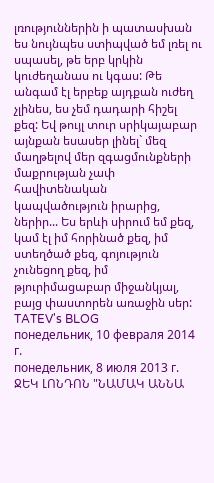լռություններին ի պատասխան ես նույնպես ստիպված եմ լռել ու սպասել, թե երբ կրկին կուժեղանաս ու կգաս: Թե անգամ էլ երբեք այդքան ուժեղ չլինես, ես չեմ դադարի հիշել քեզ: Եվ թույլ տուր սրիկայաբար այնքան եսասեր լինել` մեզ մաղթելով մեր զգացմունքների մաքրության չափ հավիտենական կապվածություն իրարից, ներիր... Ես երևի սիրում եմ քեզ, կամ էլ իմ հորինած քեզ, իմ ստեղծած քեզ, գոյություն չունեցող քեզ, իմ թյուրիմացաբար միջանկյալ, բայց փաստորեն առաջին սեր:
TATEV's BLOG
понедельник, 10 февраля 2014 г.
понедельник, 8 июля 2013 г.
ՋԵԿ ԼՈՆԴՈՆ "ՆԱՄԱԿ ԱՆՆԱ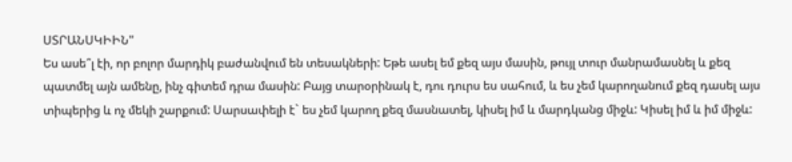ՍՏՐԱՆՍԿԻԻՆ"
Ես ասե՞լ էի, որ բոլոր մարդիկ բաժանվում են տեսակների: Եթե ասել եմ քեզ այս մասին, թույլ տուր մանրամասնել և քեզ պատմել այն ամենը, ինչ գիտեմ դրա մասին: Բայց տարօրինակ է, դու դուրս ես սահում, և ես չեմ կարողանում քեզ դասել այս տիպերից և ոչ մեկի շարքում: Սարսափելի է` ես չեմ կարող քեզ մասնատել, կիսել իմ և մարդկանց միջև: Կիսել իմ և իմ միջև: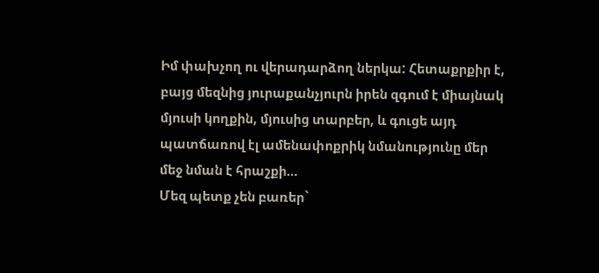Իմ փախչող ու վերադարձող ներկա: Հետաքրքիր է, բայց մեզնից յուրաքանչյուրն իրեն զգում է միայնակ մյուսի կողքին, մյուսից տարբեր, և գուցե այդ պատճառով էլ ամենափոքրիկ նմանությունը մեր մեջ նման է հրաշքի…
Մեզ պետք չեն բառեր`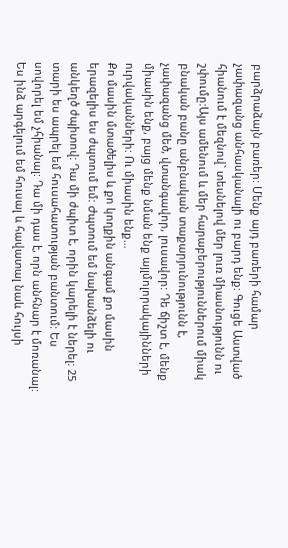բարձրաձայն բառեր: Մենք այդ բառերի համար չափազանց անհասկանալի ու բարդ ենք: Գուցե Աստված հիանում է մեզնով` տեսնելով մեր լուռ միասնությունն ու շփումը:Այս ամենում և մեր հարաբերություններում միակ բնական բանը անբնական տաքարյունությունն է, չափազանց մեծ, վտանգավոր, լուսավոր: Դե ճիշտ է, մենք միասին ենք, բայց մենք նման ենք այլմոլորակայինների ուրվականների: Ու միասին ենք…
Քո մասին մտածելիս և քո կողքին անգամ քո մասին երազելիս ես ժպտում եմ: Ժպտում եմ նախանձելի ու անկեղծ ժպիտով: Դա մի ժպիտ է, որին կարելի է ներել: 25 տարի ես ապրել եմ հուսահատության բանտում: Ես սովորել եմ չհիանալ: Դա մի դաս է, որն անհնար է մոռանալ: Ես ինձ արգելում եմ հուսալ և հավատալ նաև հույսի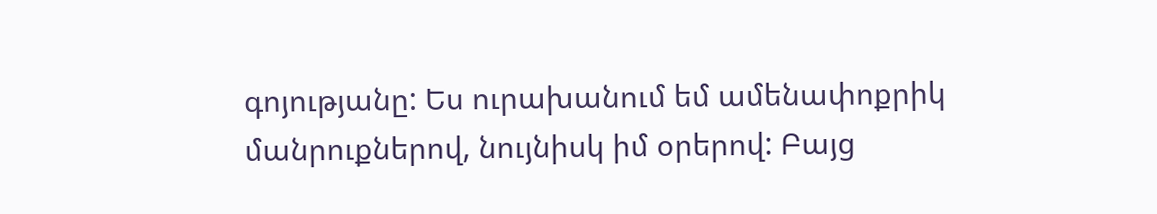գոյությանը: Ես ուրախանում եմ ամենափոքրիկ մանրուքներով, նույնիսկ իմ օրերով: Բայց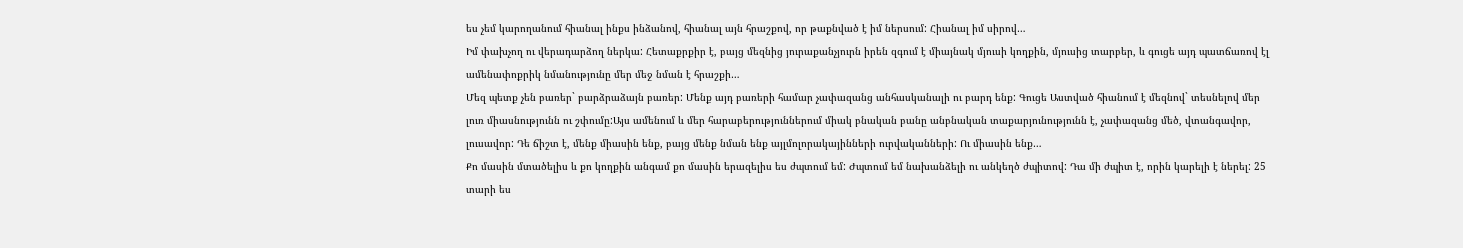ես չեմ կարողանում հիանալ ինքս ինձանով, հիանալ այն հրաշքով, որ թաքնված է իմ ներսում: Հիանալ իմ սիրով…
Իմ փախչող ու վերադարձող ներկա: Հետաքրքիր է, բայց մեզնից յուրաքանչյուրն իրեն զգում է միայնակ մյուսի կողքին, մյուսից տարբեր, և գուցե այդ պատճառով էլ ամենափոքրիկ նմանությունը մեր մեջ նման է հրաշքի…
Մեզ պետք չեն բառեր` բարձրաձայն բառեր: Մենք այդ բառերի համար չափազանց անհասկանալի ու բարդ ենք: Գուցե Աստված հիանում է մեզնով` տեսնելով մեր լուռ միասնությունն ու շփումը:Այս ամենում և մեր հարաբերություններում միակ բնական բանը անբնական տաքարյունությունն է, չափազանց մեծ, վտանգավոր, լուսավոր: Դե ճիշտ է, մենք միասին ենք, բայց մենք նման ենք այլմոլորակայինների ուրվականների: Ու միասին ենք…
Քո մասին մտածելիս և քո կողքին անգամ քո մասին երազելիս ես ժպտում եմ: Ժպտում եմ նախանձելի ու անկեղծ ժպիտով: Դա մի ժպիտ է, որին կարելի է ներել: 25 տարի ես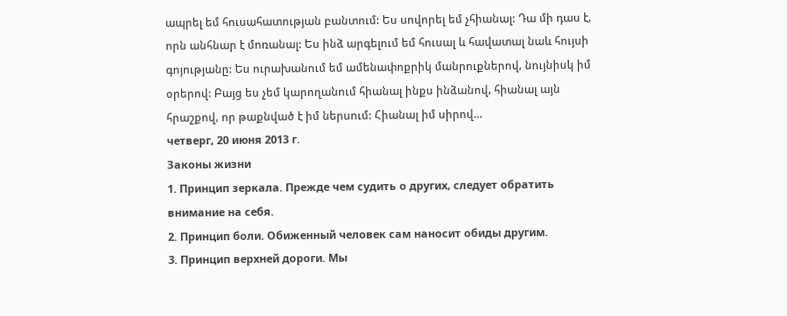ապրել եմ հուսահատության բանտում: Ես սովորել եմ չհիանալ: Դա մի դաս է, որն անհնար է մոռանալ: Ես ինձ արգելում եմ հուսալ և հավատալ նաև հույսի գոյությանը: Ես ուրախանում եմ ամենափոքրիկ մանրուքներով, նույնիսկ իմ օրերով: Բայց ես չեմ կարողանում հիանալ ինքս ինձանով, հիանալ այն հրաշքով, որ թաքնված է իմ ներսում: Հիանալ իմ սիրով…
четверг, 20 июня 2013 г.
Законы жизни
1. Принцип зеркала. Прежде чем судить о других, следует обратить внимание на себя.
2. Принцип боли. Обиженный человек сам наносит обиды другим.
3. Принцип верхней дороги. Мы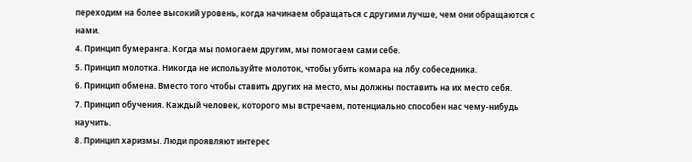переходим на более высокий уровень, когда начинаем обращаться с другими лучше, чем они обращаются с нами.
4. Принцип бумеранга. Когда мы помогаем другим, мы помогаем сами себе.
5. Принцип молотка. Никогда не используйте молоток, чтобы убить комара на лбу собеседника.
6. Принцип обмена. Вместо того чтобы ставить других на место, мы должны поставить на их место себя.
7. Принцип обучения. Каждый человек, которого мы встречаем, потенциально способен нас чему-нибудь научить.
8. Принцип харизмы. Люди проявляют интерес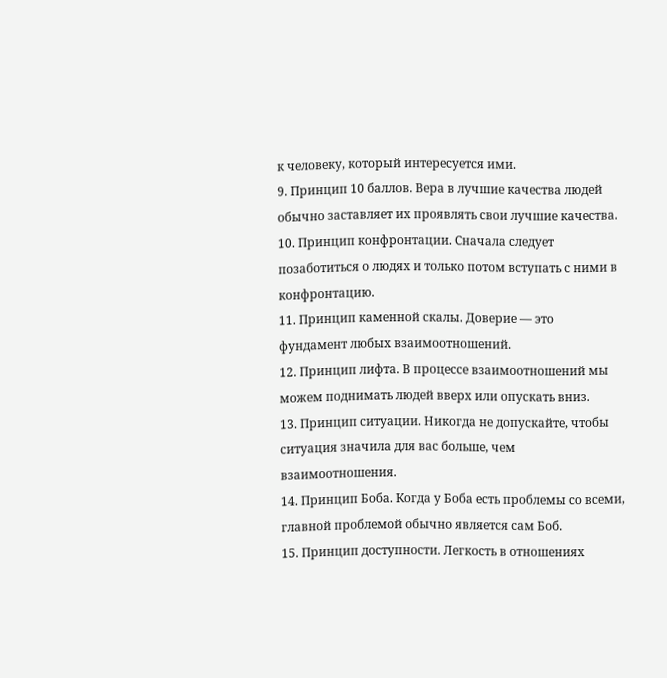к человеку, который интересуется ими.
9. Принцип 10 баллов. Вера в лучшие качества людей обычно заставляет их проявлять свои лучшие качества.
10. Принцип конфронтации. Сначала следует позаботиться о людях и только потом вступать с ними в конфронтацию.
11. Принцип каменной скалы. Доверие — это фундамент любых взаимоотношений.
12. Принцип лифта. В процессе взаимоотношений мы можем поднимать людей вверх или опускать вниз.
13. Принцип ситуации. Никогда не допускайте, чтобы ситуация значила для вас больше, чем взаимоотношения.
14. Принцип Боба. Когда у Боба есть проблемы со всеми, главной проблемой обычно является сам Боб.
15. Принцип доступности. Легкость в отношениях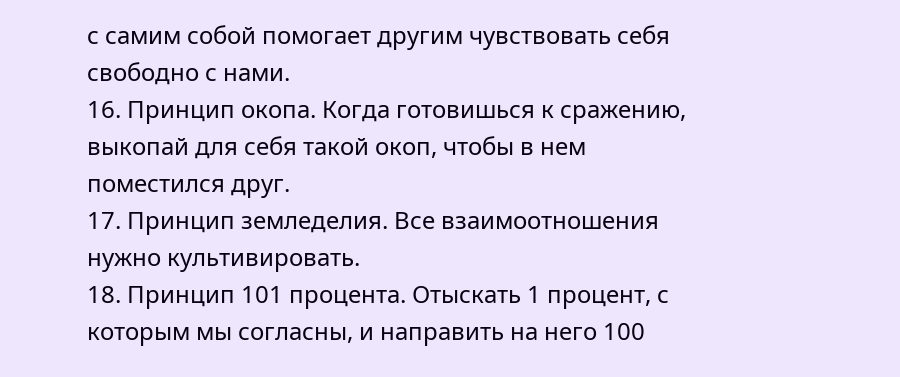с самим собой помогает другим чувствовать себя свободно с нами.
16. Принцип окопа. Когда готовишься к сражению, выкопай для себя такой окоп, чтобы в нем поместился друг.
17. Принцип земледелия. Все взаимоотношения нужно культивировать.
18. Принцип 101 процента. Отыскать 1 процент, с которым мы согласны, и направить на него 100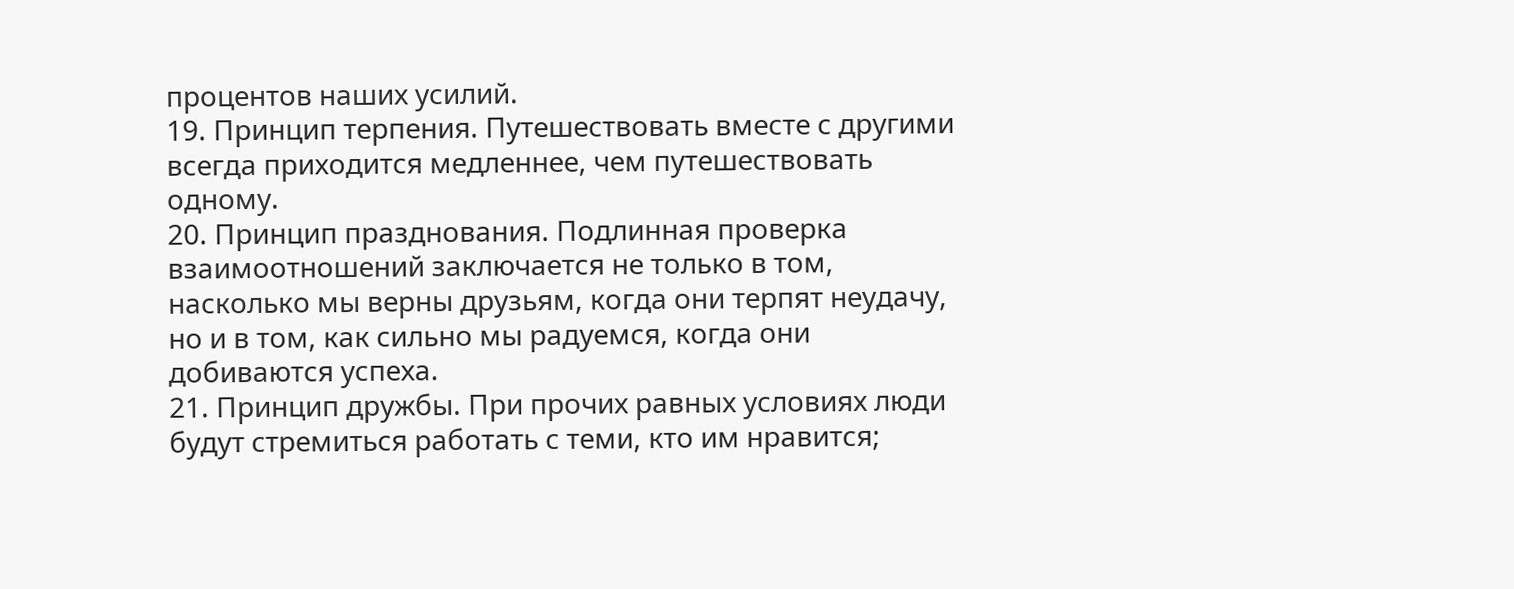процентов наших усилий.
19. Принцип терпения. Путешествовать вместе с другими всегда приходится медленнее, чем путешествовать одному.
20. Принцип празднования. Подлинная проверка взаимоотношений заключается не только в том, насколько мы верны друзьям, когда они терпят неудачу, но и в том, как сильно мы радуемся, когда они добиваются успеха.
21. Принцип дружбы. При прочих равных условиях люди будут стремиться работать с теми, кто им нравится;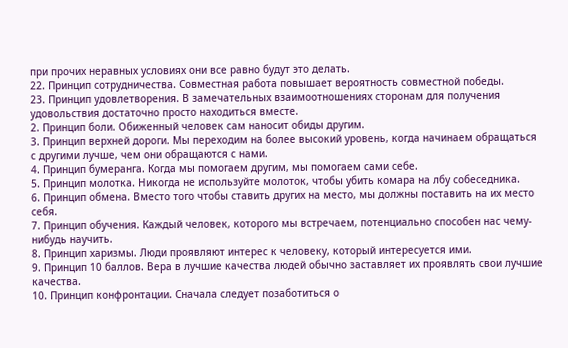при прочих неравных условиях они все равно будут это делать.
22. Принцип сотрудничества. Совместная работа повышает вероятность совместной победы.
23. Принцип удовлетворения. В замечательных взаимоотношениях сторонам для получения удовольствия достаточно просто находиться вместе.
2. Принцип боли. Обиженный человек сам наносит обиды другим.
3. Принцип верхней дороги. Мы переходим на более высокий уровень, когда начинаем обращаться с другими лучше, чем они обращаются с нами.
4. Принцип бумеранга. Когда мы помогаем другим, мы помогаем сами себе.
5. Принцип молотка. Никогда не используйте молоток, чтобы убить комара на лбу собеседника.
6. Принцип обмена. Вместо того чтобы ставить других на место, мы должны поставить на их место себя.
7. Принцип обучения. Каждый человек, которого мы встречаем, потенциально способен нас чему-нибудь научить.
8. Принцип харизмы. Люди проявляют интерес к человеку, который интересуется ими.
9. Принцип 10 баллов. Вера в лучшие качества людей обычно заставляет их проявлять свои лучшие качества.
10. Принцип конфронтации. Сначала следует позаботиться о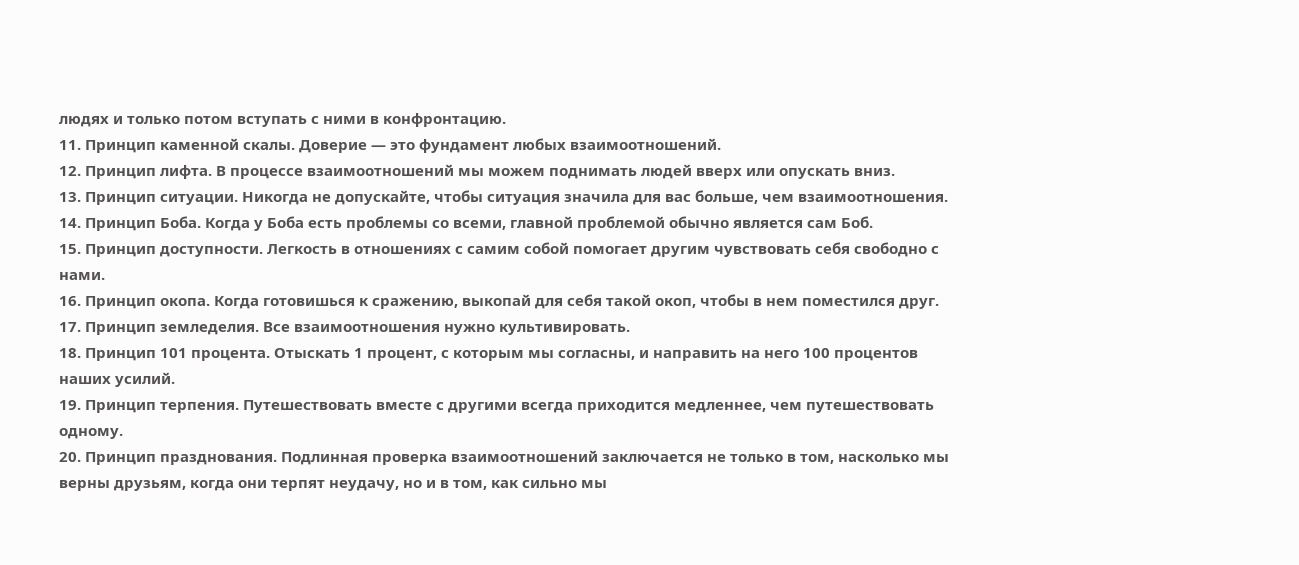людях и только потом вступать с ними в конфронтацию.
11. Принцип каменной скалы. Доверие — это фундамент любых взаимоотношений.
12. Принцип лифта. В процессе взаимоотношений мы можем поднимать людей вверх или опускать вниз.
13. Принцип ситуации. Никогда не допускайте, чтобы ситуация значила для вас больше, чем взаимоотношения.
14. Принцип Боба. Когда у Боба есть проблемы со всеми, главной проблемой обычно является сам Боб.
15. Принцип доступности. Легкость в отношениях с самим собой помогает другим чувствовать себя свободно с нами.
16. Принцип окопа. Когда готовишься к сражению, выкопай для себя такой окоп, чтобы в нем поместился друг.
17. Принцип земледелия. Все взаимоотношения нужно культивировать.
18. Принцип 101 процента. Отыскать 1 процент, с которым мы согласны, и направить на него 100 процентов наших усилий.
19. Принцип терпения. Путешествовать вместе с другими всегда приходится медленнее, чем путешествовать одному.
20. Принцип празднования. Подлинная проверка взаимоотношений заключается не только в том, насколько мы верны друзьям, когда они терпят неудачу, но и в том, как сильно мы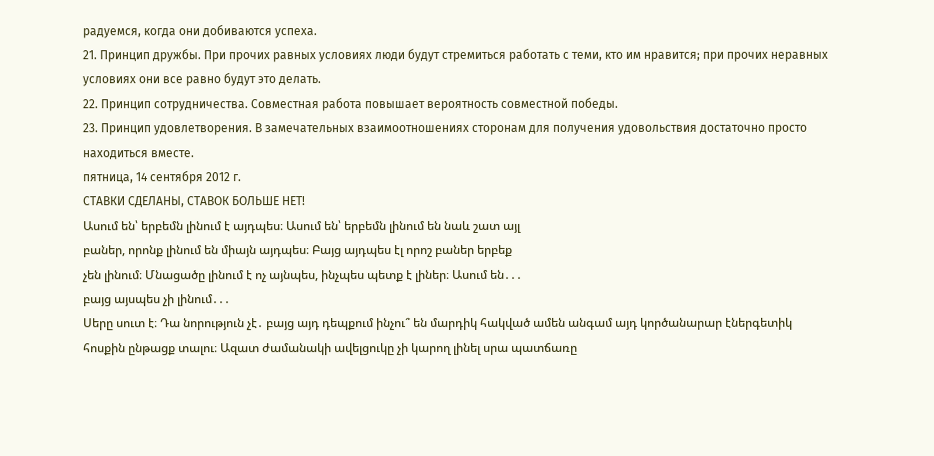радуемся, когда они добиваются успеха.
21. Принцип дружбы. При прочих равных условиях люди будут стремиться работать с теми, кто им нравится; при прочих неравных условиях они все равно будут это делать.
22. Принцип сотрудничества. Совместная работа повышает вероятность совместной победы.
23. Принцип удовлетворения. В замечательных взаимоотношениях сторонам для получения удовольствия достаточно просто находиться вместе.
пятница, 14 сентября 2012 г.
СТАВКИ СДЕЛАНЫ, СТАВОК БОЛЬШЕ НЕТ!
Ասում են՝ երբեմն լինում է այդպես։ Ասում են՝ երբեմն լինում են նաև շատ այլ
բաներ, որոնք լինում են միայն այդպես։ Բայց այդպես էլ որոշ բաներ երբեք
չեն լինում։ Մնացածը լինում է ոչ այնպես, ինչպես պետք է լիներ։ Ասում են․․․
բայց այսպես չի լինում․․․
Սերը սուտ է։ Դա նորություն չէ․ բայց այդ դեպքում ինչու՞ են մարդիկ հակված ամեն անգամ այդ կործանարար էներգետիկ հոսքին ընթացք տալու։ Ազատ ժամանակի ավելցուկը չի կարող լինել սրա պատճառը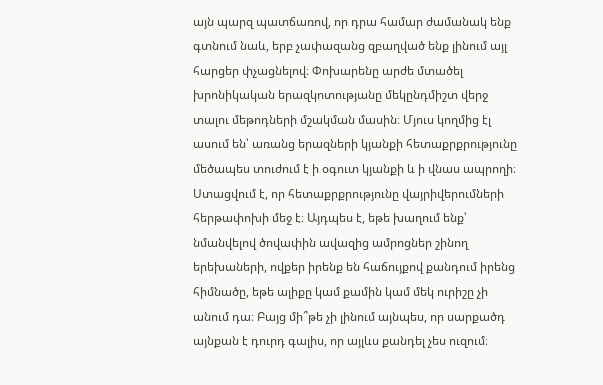այն պարզ պատճառով, որ դրա համար ժամանակ ենք գտնում նաև, երբ չափազանց զբաղված ենք լինում այլ հարցեր փչացնելով։ Փոխարենը արժե մտածել խրոնիկական երազկոտությանը մեկընդմիշտ վերջ տալու մեթոդների մշակման մասին։ Մյուս կողմից էլ ասում են՝ առանց երազների կյանքի հետաքրքրությունը մեծապես տուժում է ի օգուտ կյանքի և ի վնաս ապրողի։ Ստացվում է, որ հետաքրքրությունը վայրիվերումների հերթափոխի մեջ է։ Այդպես է, եթե խաղում ենք՝ նմանվելով ծովափին ավազից ամրոցներ շինող երեխաների, ովքեր իրենք են հաճույքով քանդում իրենց հիմնածը, եթե ալիքը կամ քամին կամ մեկ ուրիշը չի անում դա։ Բայց մի՞թե չի լինում այնպես, որ սարքածդ այնքան է դուրդ գալիս, որ այլևս քանդել չես ուզում։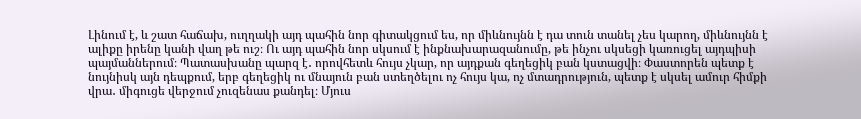Լինում է, և շատ հաճախ, ուղղակի այդ պահին նոր գիտակցում ես, որ միևնույնն է դա տուն տանել չես կարող, միևնույնն է ալիքը իրենը կանի վաղ թե ուշ։ Ու այդ պահին նոր սկսում է ինքնախարազանումը, թե ինչու սկսեցի կառուցել այդպիսի պայմաններում։ Պատասխանը պարզ է․ որովհետև հույս չկար, որ այդքան գեղեցիկ բան կստացվի։ Փաստորեն պետք է նույնիսկ այն դեպքում, երբ գեղեցիկ ու մնայուն բան ստեղծելու ոչ հույս կա, ոչ մտադրություն, պետք է սկսել ամուր հիմքի վրա․ միգուցե վերջում չուզենաս քանդել։ Մյուս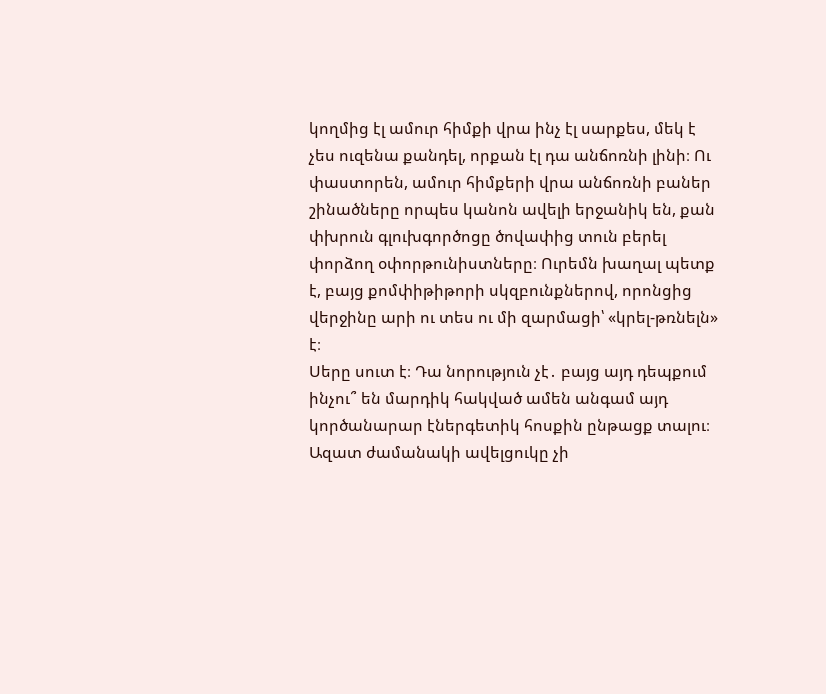կողմից էլ ամուր հիմքի վրա ինչ էլ սարքես, մեկ է չես ուզենա քանդել, որքան էլ դա անճոռնի լինի։ Ու փաստորեն, ամուր հիմքերի վրա անճոռնի բաներ շինածները որպես կանոն ավելի երջանիկ են, քան փխրուն գլուխգործոցը ծովափից տուն բերել փորձող օփորթունիստները։ Ուրեմն խաղալ պետք է, բայց քոմփիթիթորի սկզբունքներով, որոնցից վերջինը արի ու տես ու մի զարմացի՝ «կրել-թռնելն» է։
Սերը սուտ է։ Դա նորություն չէ․ բայց այդ դեպքում ինչու՞ են մարդիկ հակված ամեն անգամ այդ կործանարար էներգետիկ հոսքին ընթացք տալու։ Ազատ ժամանակի ավելցուկը չի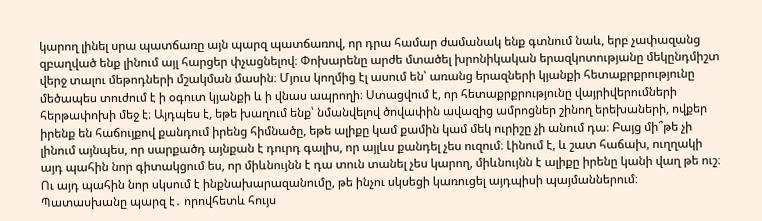կարող լինել սրա պատճառը այն պարզ պատճառով, որ դրա համար ժամանակ ենք գտնում նաև, երբ չափազանց զբաղված ենք լինում այլ հարցեր փչացնելով։ Փոխարենը արժե մտածել խրոնիկական երազկոտությանը մեկընդմիշտ վերջ տալու մեթոդների մշակման մասին։ Մյուս կողմից էլ ասում են՝ առանց երազների կյանքի հետաքրքրությունը մեծապես տուժում է ի օգուտ կյանքի և ի վնաս ապրողի։ Ստացվում է, որ հետաքրքրությունը վայրիվերումների հերթափոխի մեջ է։ Այդպես է, եթե խաղում ենք՝ նմանվելով ծովափին ավազից ամրոցներ շինող երեխաների, ովքեր իրենք են հաճույքով քանդում իրենց հիմնածը, եթե ալիքը կամ քամին կամ մեկ ուրիշը չի անում դա։ Բայց մի՞թե չի լինում այնպես, որ սարքածդ այնքան է դուրդ գալիս, որ այլևս քանդել չես ուզում։ Լինում է, և շատ հաճախ, ուղղակի այդ պահին նոր գիտակցում ես, որ միևնույնն է դա տուն տանել չես կարող, միևնույնն է ալիքը իրենը կանի վաղ թե ուշ։ Ու այդ պահին նոր սկսում է ինքնախարազանումը, թե ինչու սկսեցի կառուցել այդպիսի պայմաններում։ Պատասխանը պարզ է․ որովհետև հույս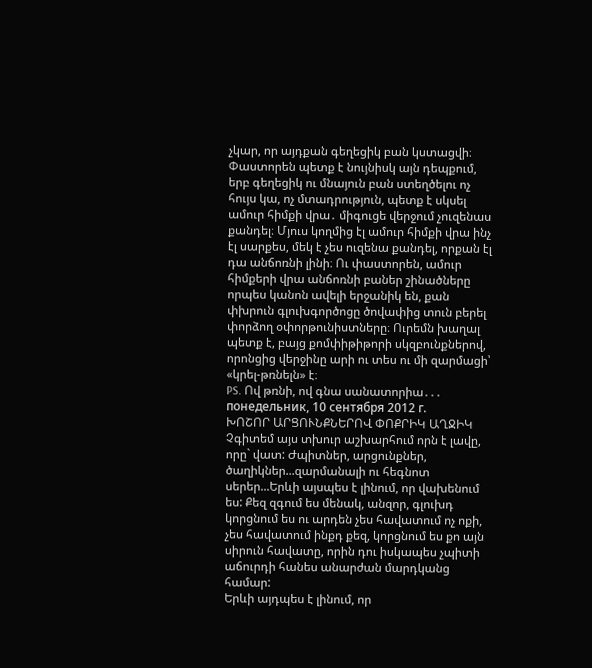չկար, որ այդքան գեղեցիկ բան կստացվի։ Փաստորեն պետք է նույնիսկ այն դեպքում, երբ գեղեցիկ ու մնայուն բան ստեղծելու ոչ հույս կա, ոչ մտադրություն, պետք է սկսել ամուր հիմքի վրա․ միգուցե վերջում չուզենաս քանդել։ Մյուս կողմից էլ ամուր հիմքի վրա ինչ էլ սարքես, մեկ է չես ուզենա քանդել, որքան էլ դա անճոռնի լինի։ Ու փաստորեն, ամուր հիմքերի վրա անճոռնի բաներ շինածները որպես կանոն ավելի երջանիկ են, քան փխրուն գլուխգործոցը ծովափից տուն բերել փորձող օփորթունիստները։ Ուրեմն խաղալ պետք է, բայց քոմփիթիթորի սկզբունքներով, որոնցից վերջինը արի ու տես ու մի զարմացի՝ «կրել-թռնելն» է։
PS. Ով թռնի, ով գնա սանատորիա․․․
понедельник, 10 сентября 2012 г.
ԽՈՇՈՐ ԱՐՑՈՒՆՔՆԵՐՈՎ ՓՈՔՐԻԿ ԱՂՋԻԿ
Չգիտեմ այս տխուր աշխարհում որն է լավը, որը` վատ: Ժպիտներ, արցունքներ, ծաղիկներ...զարմանալի ու հեգնոտ սերեր...Երևի այսպես է լինում, որ վախենում ես: Քեզ զգում ես մենակ, անզոր, գլուխդ կորցնում ես ու արդեն չես հավատում ոչ ոքի, չես հավատում ինքդ քեզ, կորցնում ես քո այն սիրուն հավատը, որին դու իսկապես չպիտի աճուրդի հանես անարժան մարդկանց համար:
Երևի այդպես է լինում, որ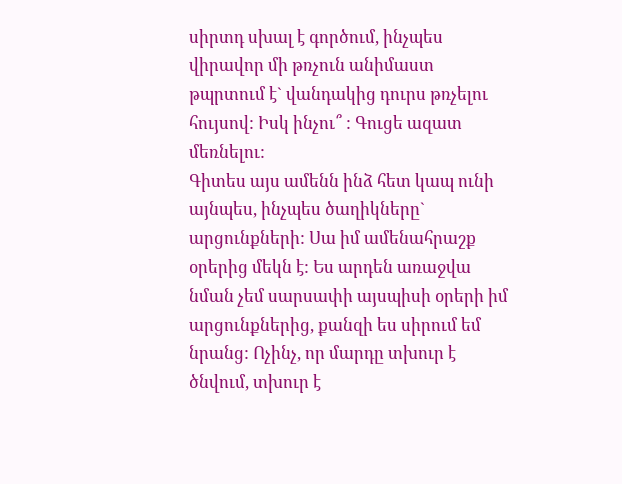սիրտդ սխալ է գործում, ինչպես վիրավոր մի թռչուն անիմաստ թպրտում է` վանդակից դուրս թռչելու հույսով: Իսկ ինչու՞ : Գուցե ազատ մեռնելու:
Գիտես այս ամենն ինձ հետ կապ ունի այնպես, ինչպես ծաղիկները` արցունքների: Սա իմ ամենահրաշք օրերից մեկն է: Ես արդեն առաջվա նման չեմ սարսափի այսպիսի օրերի իմ արցունքներից, քանզի ես սիրում եմ նրանց: Ոչինչ, որ մարդը տխուր է ծնվում, տխուր է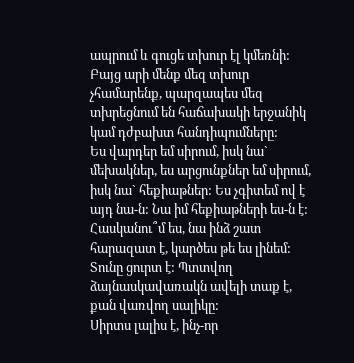ապրում և գուցե տխուր էլ կմեռնի:
Բայց արի մենք մեզ տխուր չհամարենք, պարզապես մեզ տխրեցնում են հաճախակի երջանիկ կամ դժբախտ հանդիպումները:
Ես վարդեր եմ սիրում, իսկ նա` մեխակներ, ես արցունքներ եմ սիրում, իսկ նա` հեքիաթներ: Ես չգիտեմ ով է այդ նա-ն: Նա իմ հեքիաթների ես-ն է: Հասկանու՞մ ես, նա ինձ շատ հարազատ է, կարծես թե ես լինեմ:
Տունը ցուրտ է: Պտտվող ձայնասկավառակն ավելի տաք է, քան վառվող սալիկը:
Սիրտս լալիս է, ինչ-որ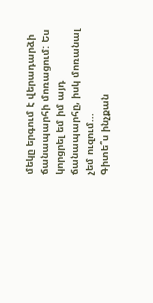մեկը երգում է վերադարձի ճանապարհի մոռացում: Ես կորցրել եմ իմ այդ ճանապարհը, իսկ մոռանալ չեմ ուզում...
Գիտե՞ս ինչքան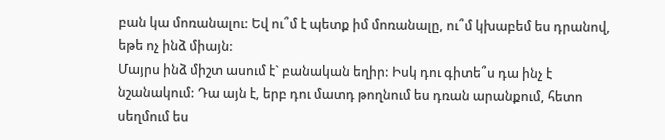բան կա մոռանալու: Եվ ու՞մ է պետք իմ մոռանալը, ու՞մ կխաբեմ ես դրանով, եթե ոչ ինձ միայն:
Մայրս ինձ միշտ ասում է` բանական եղիր: Իսկ դու գիտե՞ս դա ինչ է նշանակում: Դա այն է, երբ դու մատդ թողնում ես դռան արանքում, հետո սեղմում ես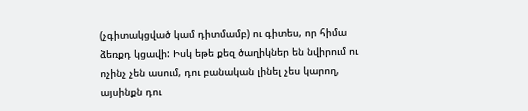(չգիտակցված կամ դիտմամբ) ու գիտես, որ հիմա ձեռքդ կցավի: Իսկ եթե քեզ ծաղիկներ են նվիրում ու ոչինչ չեն ասում, դու բանական լինել չես կարող, այսինքն դու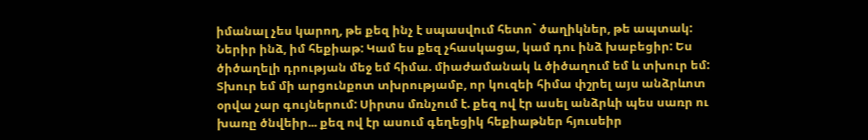իմանալ չես կարող, թե քեզ ինչ է սպասվում հետո` ծաղիկներ, թե ապտակ:
Ներիր ինձ, իմ հեքիաթ: Կամ ես քեզ չհասկացա, կամ դու ինձ խաբեցիր: Ես ծիծաղելի դրության մեջ եմ հիմա. միաժամանակ և ծիծաղում եմ և տխուր եմ: Տխուր եմ մի արցունքոտ տխրությամբ, որ կուզեի հիմա փշրել այս անձրևոտ օրվա չար գույներում: Սիրտս մռնչում է. քեզ ով էր ասել անձրևի պես սառր ու խառը ծնվեիր... քեզ ով էր ասում գեղեցիկ հեքիաթներ հյուսեիր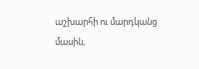աշխարհի ու մարդկանց մասին,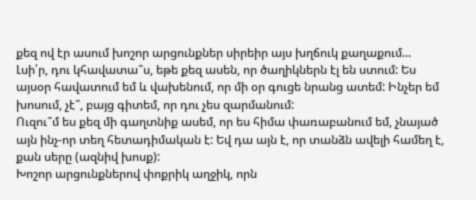քեզ ով էր ասում խոշոր արցունքներ սիրեիր այս խղճուկ քաղաքում...
Լսի՛ր, դու կհավատա՞ս, եթե քեզ ասեն, որ ծաղիկներն էլ են ստում: Ես այսօր հավատում եմ և վախենում, որ մի օր գուցե նրանց ատեմ: Ինչեր եմ խոսում, չէ՞, բայց գիտեմ, որ դու չես զարմանում:
Ուզու՞մ ես քեզ մի գաղտնիք ասեմ, որ ես հիմա փառաբանում եմ, չնայած այն ինչ-որ տեղ հետադիմական է: Եվ դա այն է, որ տանձն ավելի համեղ է, քան սերը (ազնիվ խոսք):
Խոշոր արցունքներով փոքրիկ աղջիկ, որն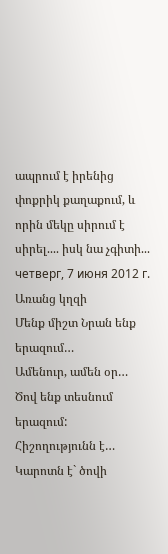ապրում է իրենից փոքրիկ քաղաքում, և որին մեկը սիրում է սիրել.... իսկ նա չգիտի...
четверг, 7 июня 2012 г.
Առանց կղզի
Մենք միշտ Նրան ենք երազում…
Ամենուր, ամեն օր…
Ծով ենք տեսնում երազում:
Հիշողությունն է…
Կարոտն է` ծովի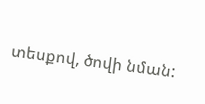տեսքով, ծովի նման: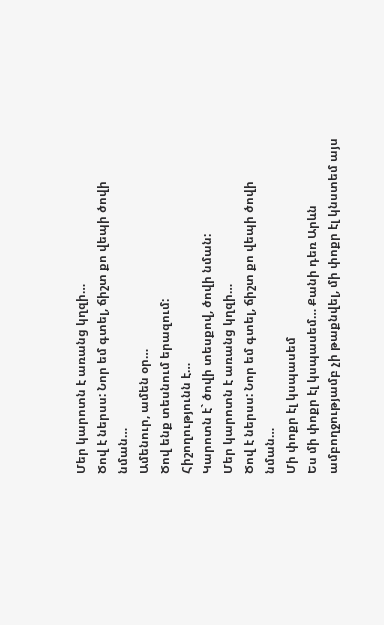Մեր կարոտն է առանց կղզի…
Ծով է ներսս: Նոր եմ գտել, ճիշտ քո վեպի ծովի նման…
Ամենուր, ամեն օր…
Ծով ենք տեսնում երազում:
Հիշողությունն է…
Կարոտն է` ծովի տեսքով, ծովի նման:
Մեր կարոտն է առանց կղզի…
Ծով է ներսս: Նոր եմ գտել, ճիշտ քո վեպի ծովի նման…
Մի փոքր էլ կսպասեմ
Ես մի փոքր էլ կսպասեմ… Քանի դեռ Արևն ամբողջությամբ չի թաքնվել, մի փոքր էլ կնստեմ այս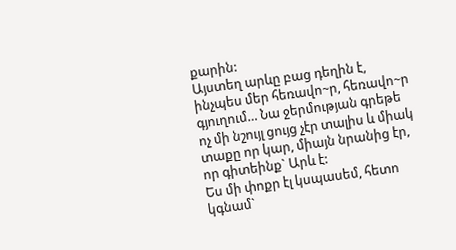քարին:
Այստեղ արևը բաց դեղին է, ինչպես մեր հեռավո~ր, հեռավո~ր գյուղում… Նա ջերմության գրեթե ոչ մի նշույլ ցույց չէր տալիս և միակ տաքը որ կար, միայն նրանից էր, որ գիտեինք` Արև է:
Ես մի փոքր էլ կսպասեմ, հետո կգնամ`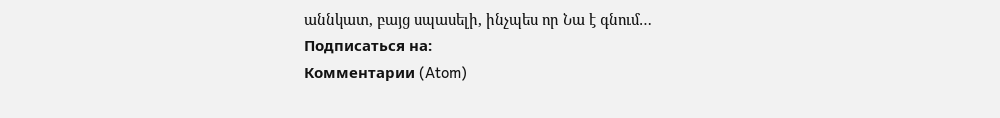աննկատ, բայց սպասելի, ինչպես որ Նա է գնում…
Подписаться на:
Комментарии (Atom)